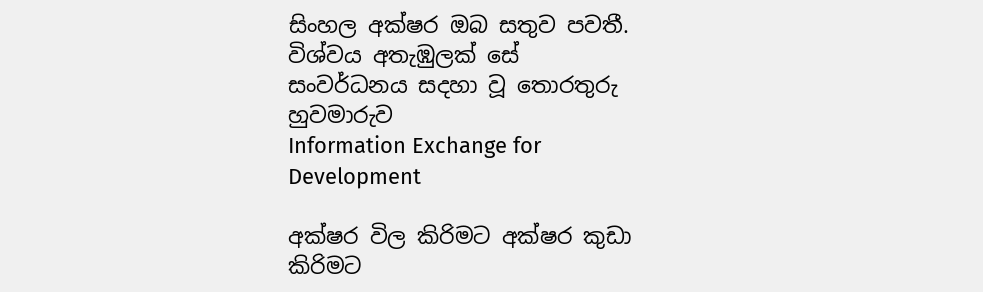සිංහල අක්ෂර ඔබ සතුව පවතී.
විශ්වය අතැඹුලක් සේ
සංවර්ධනය සදහා වූ තොරතුරු හුවමාරුව
Information Exchange for Development

අක්ෂර විල කිරිමට අක්ෂර කුඩා කිරිමට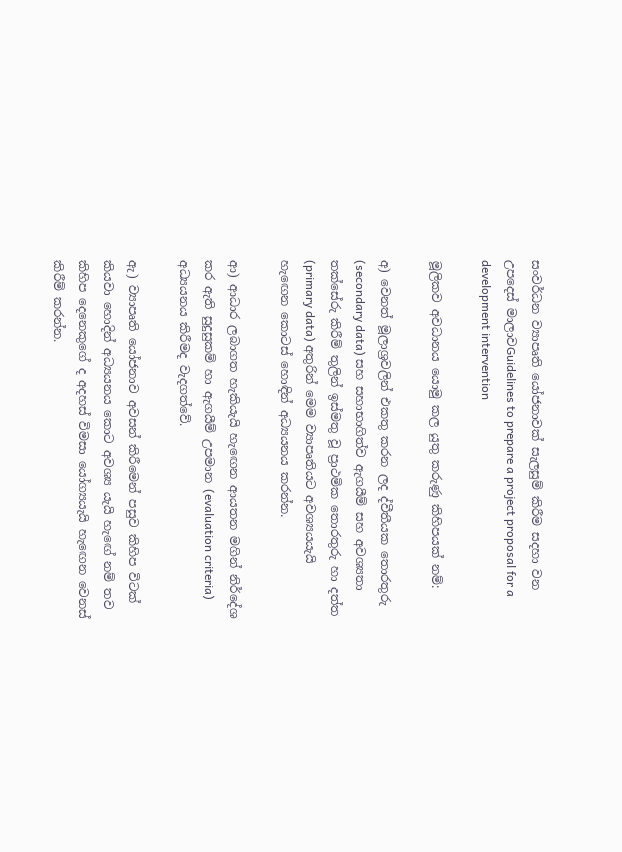සංවර්ධන ව්‍යාපෘති යෝජනාවක් සැලසුම් කිරීම සදහා වන උපදෙස් මාලාවGuidelines to prepare a project proposal for a development intervention

මූලිකව අවධානය යොමු කල යුතු කරුණු කිහිපයක් නම්:

අ) වෙනත් මූලාශ්‍රවලින් එකතු කරන ලද ද්වීතීයක තොරතුරු (secondary data) සහ සහාභාගිත්ව ඇගයීම් සහ අවශ්‍යතා තක්සේරු කිරීම් තුලින් ඉස්මතු වූ ප්‍රාථමික තොරතුරු හා දත්ත (primary data) අතුරින් මෙම ව්‍යාපෘතියට අවශ්‍යයයැයි හැඟෙන කොටස් හොඳින් අධ්‍යයනය කරන්න.

ආ) ආධාර ලබාගත හැකියැයි හැඟෙන ආයතන මගින් නිර්දේශ කර ඇති සුදුසුකම් හා ඇගයීම් උපමාන (evaluation criteria) අධ්‍යයනය කිරීමද වැදගත්වේ.

ඇ) ව්‍යාපෘති යෝජනාව අවසන් කිරීමෙන් පසුව කිහිප විටක් කියවා හොදින් අධ්‍යයනය කොට අවශ්‍ය යැයි හැඟේ නම් තව කිහිප දෙනෙකුගේ ද අදහස් විමසා යෝග්‍යයැයි හැඟෙන වෙනස් කිරීම් කරන්න.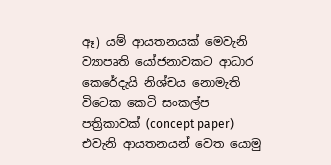ඈ) යම් ආයතනයක් මෙවැනි ව්‍යාපෘති යෝජනාවකට ආධාර කෙරේදැයි නිශ්චය නොමැති විටෙක කෙටි සංකල්ප පත්‍රිකාවක් (concept paper) එවැනි ආයතනයන් වෙත යොමු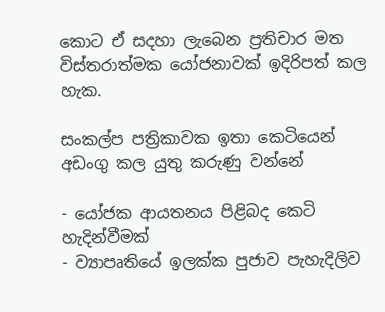කොට ඒ සදහා ලැබෙන ප්‍රතිචාර මත විස්තරාත්මක යෝජනාවක් ඉදිරිපත් කල හැක.

සංකල්ප පත්‍රිකාවක ඉතා කෙටියෙන් අඩංගු කල යුතු කරුණු වන්නේ

- යෝජක ආයතනය පිළිබද කෙටි හැදින්වීමක්
- ව්‍යාපෘතියේ ඉලක්ක පුජාව පැහැදිලිව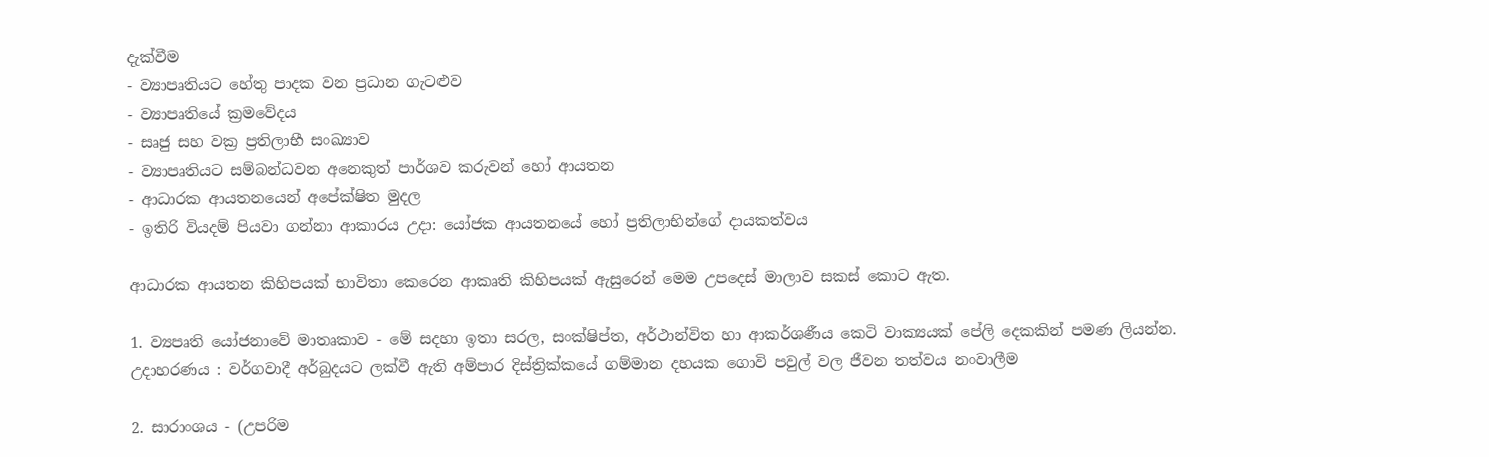දැක්වීම
- ව්‍යාපෘතියට හේතු පාදක වන ප්‍රධාන ගැටළුව
- ව්‍යාපෘතියේ ක්‍රමවේදය
- සෘජු සහ වක්‍ර ප්‍රතිලාභී සංඛ්‍යාව
- ව්‍යාපෘතියට සම්බන්ධවන අනෙකුත් පාර්ශව කරුවන් හෝ ආයතන
- ආධාරක ආයතනයෙන් අපේක්ෂිත මුදල
- ඉතිරි වියදම් පියවා ගන්නා ආකාරය උදා: යෝජක ආයතනයේ හෝ ප්‍රතිලාභින්ගේ දායකත්වය

ආධාරක ආයතන කිහිපයක් භාවිතා කෙරෙන ආකෘති කිහිපයක් ඇසුරෙන් මෙම උපදෙස් මාලාව සකස් කොට ඇත.

1. ව්‍යපෘති යෝජනාවේ මාතෘකාව - මේ සදහා ඉතා සරල, සංක්ෂිප්ත, අර්ථාන්විත හා ආකර්ශණීය කෙටි වාක්‍යයක් පේලි දෙකකින් පමණ ලියන්න.
උදාහරණය : වර්ගවාදී අර්බුදයට ලක්වී ඇති අම්පාර දිස්ත්‍රික්කයේ ගම්මාන දහයක ගොවි පවුල් වල ජීවන තත්වය නංවාලීම

2. සාරාංශය - (උපරිම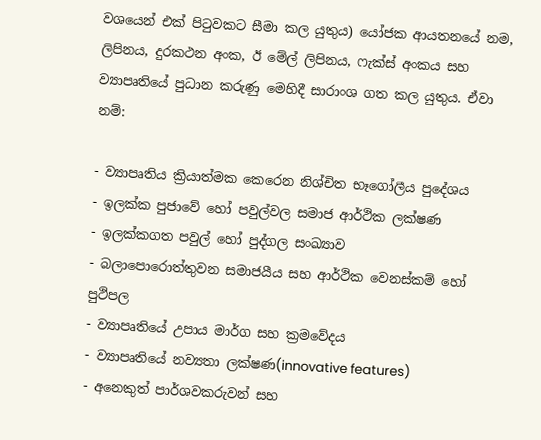වශයෙන් එක් පිටුවකට සීමා කල යුතුය) යෝජක ආයතනයේ නම, ලිපිනය, දුරකථන අංක, ඊ මේල් ලිපිනය, ෆැක්ස් අංකය සහ ව්‍යාපෘතියේ පුධාන කරුණු මෙහිදී සාරාංශ ගත කල යුතුය. ඒවා නම්:

- ව්‍යාපෘතිය ක්‍රියාත්මක කෙරෙන නිශ්චිත භෑගෝලීය පුදේශය
- ඉලක්ක පුජාවේ හෝ පවුල්වල සමාජ ආර්ථික ලක්ෂණ
- ඉලක්කගත පවුල් හෝ පුද්ගල සංඛ්‍යාව
- බලාපොරොත්තුවන සමාජයීය සහ ආර්ථික වෙනස්කම් හෝ පුථිපල
- ව්‍යාපෘතියේ උපාය මාර්ග සහ ක්‍රමවේදය
- ව්‍යාපෘතියේ නව්‍යතා ලක්ෂණ(innovative features)
- අනෙකුත් පාර්ශවකරුවන් සහ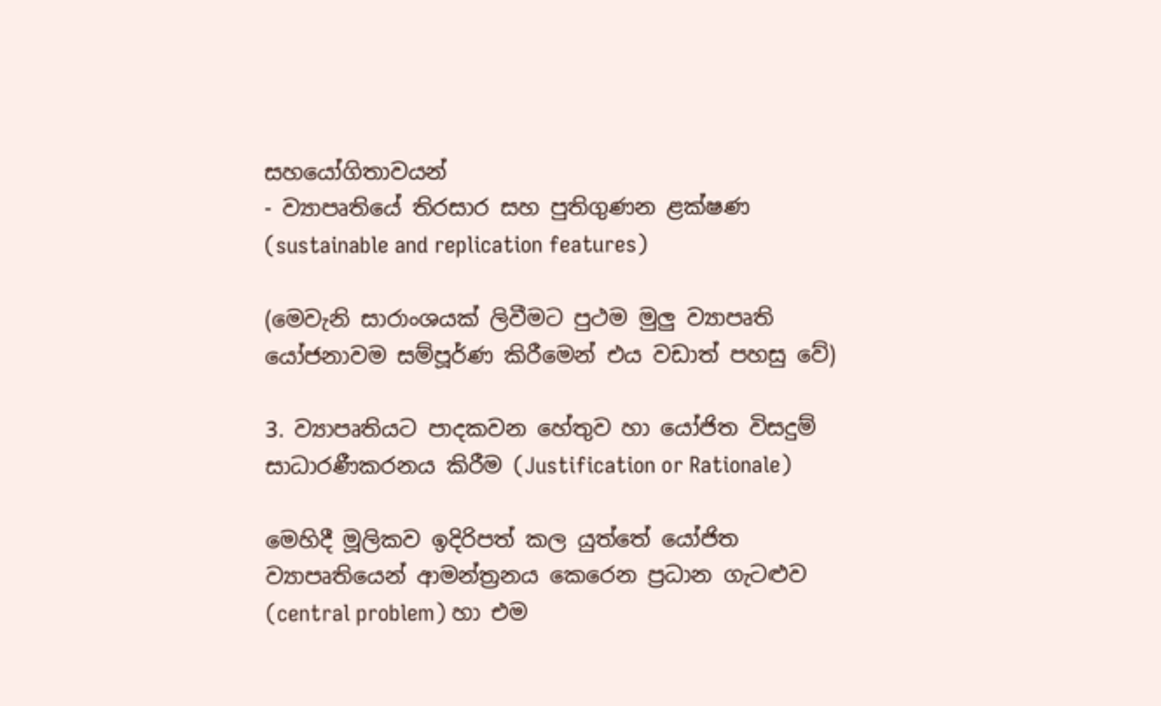සහයෝගිතාවයන්
- ව්‍යාපෘතියේ තිරසාර සහ පුතිගුණන ළක්ෂණ (sustainable and replication features)

(මෙවැනි සාරාංශයක් ලිවීමට පුථම මුලු ව්‍යාපෘති යෝජනාවම සම්පූර්ණ කිරීමෙන් එය වඩාත් පහසු වේ)

3. ව්‍යාපෘතියට පාදකවන හේතුව හා යෝජිත විසදුම් සාධාරණීකරනය කිරීම (Justification or Rationale)

මෙහිදී මූලිකව ඉදිරිපත් කල යුත්තේ යෝජිත ව්‍යාපෘතියෙන් ආමන්ත්‍රනය කෙරෙන ප්‍රධාන ගැටළුව (central problem) හා එම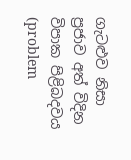ගැටළුව නිසා ප්‍රජාව අත් විදින විපාක පිළිබදවය (problem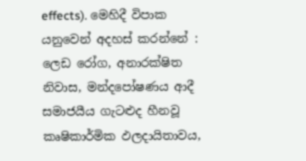effects). මෙහිදී විපාක යනුවෙන් අදහස් කරන්නේ : ලෙඩ රෝග, අනාරක්ෂිත නිවාස, මන්දපෝෂණය ආදී සමාජයීය ගැටළුද හීනවූ කෘෂිකාර්මික ඵලදායිතාවය,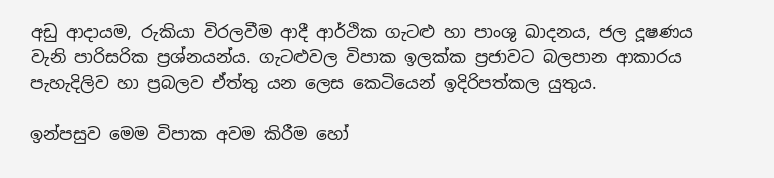අඩු ආදායම, රුකියා විරලවීම ආදී ආර්ථික ගැටළු හා පාංශු ඛාදනය, ජල දූෂණය වැනි පාරිසරික ප්‍රශ්නයන්ය. ගැටළුවල විපාක ඉලක්ක ප්‍රජාවට බලපාන ආකාරය පැහැදිලිව හා ප්‍රබලව ඒත්තු යන ලෙස කෙටියෙන් ඉදිරිපත්කල යුතුය.

ඉන්පසුව මෙම විපාක අවම කිරීම හෝ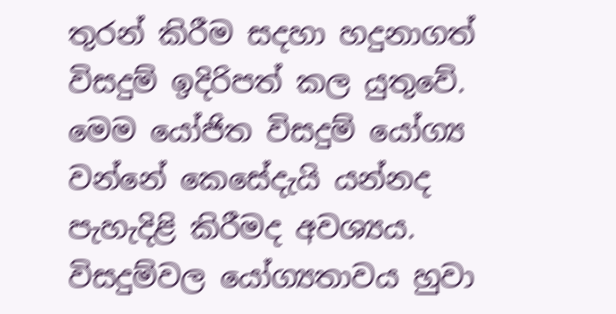තුරන් කිරීම සදහා හදුනාගත් විසදුම් ඉදිරිපත් කල යුතුවේ. මෙම යෝජිත විසදුම් යෝග්‍ය වන්නේ කෙසේදැයි යන්නද පැහැදිළි කිරීමද අවශ්‍යය. විසදුම්වල යෝග්‍යතාවය හුවා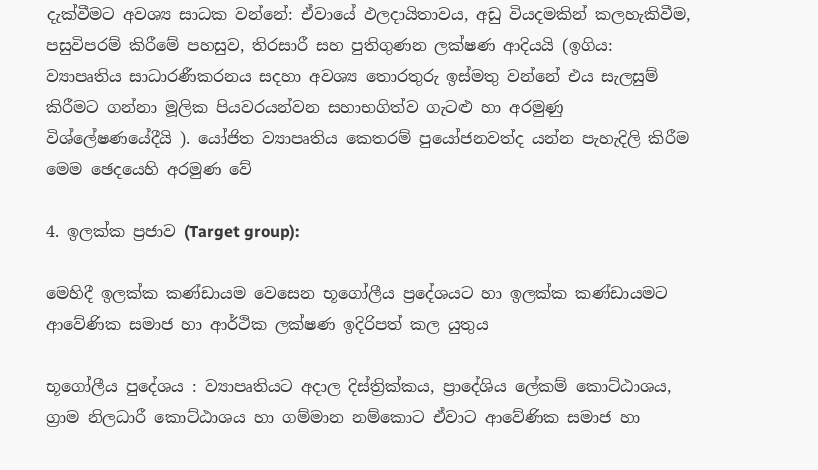දැක්වීමට අවශ්‍ය සාධක වන්නේ: ඒවායේ ඵලදායිතාවය, අඩු වියදමකින් කලහැකිවීම, පසුවිපරම් කිරීමේ පහසුව, තිරසාරී සහ පුතිගුණන ලක්ෂණ ආදියයි (ඉගිය: ව්‍යාපෘතිය සාධාරණීකරනය සදහා අවශ්‍ය තොරතුරු ඉස්මතු වන්නේ එය සැලසුම් කිරීමට ගන්නා මූලික පියවරයන්වන සහාභගිත්ව ගැටළු හා අරමුණු විශ්ලේෂණ‍යේදීයි ). යෝජිත ව්‍යාපෘතිය කෙතරම් පුයෝජනවත්ද යන්න පැහැදිලි කිරීම මෙම ඡෙදයෙහි අරමුණ වේ

4. ඉලක්ක ප්‍රජාව (Target group):

මෙහිදී ඉලක්ක කණ්ඩායම වෙසෙන භූගෝලීය ප්‍රදේශයට හා ඉලක්ක කණ්ඩායමට ආවේණික සමාජ හා ආර්ථික ලක්ෂණ ඉදිරිපත් කල යුතුය

භූගෝලීය පුදේශය : ව්‍යාපෘතියට අදාල දිස්ත්‍රික්කය, ප්‍රාදේශිය ලේකම් කොට්ඨාශය, ග්‍රාම නිලධාරී කොට්ඨාශය හා ගම්මාන නම්කොට ඒවාට ආවේණික සමාජ හා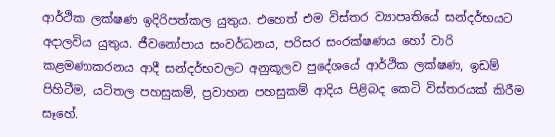ආර්ථික ලක්ෂණ ඉදිරිපත්කල යුතුය. එහෙත් එම විස්තර ව්‍යාපෘතියේ සන්දර්භයට අදාලවිය යුතුය. ජීවනෝපාය සංවර්ධනය, පරිසර සංරක්ෂණය හෝ වාරි කළමණාකරනය ආදී සන්දර්භවලට අනුකූලව පුදේශයේ ආර්ථික ලක්ෂණ, ඉඩම් පිහිටීම, යටිතල පහසුකම්, ප්‍රවාහන පහසුකම් ආදිය පිළිබද කෙටි විස්තරයක් කිරීම සෑහේ.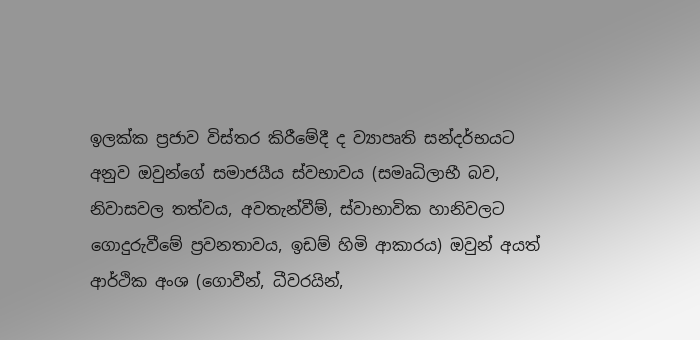ඉලක්ක ප්‍රජාව විස්තර කිරීමේදී ද ව්‍යාපෘති සන්දර්භයට අනුව ඔවුන්ගේ සමාජයීය ස්වභාවය (සමෘධිලාභී බව, නිවාසවල තත්වය, අවතැන්වීම්, ස්වාභාවික හානිවලට ගොදුරුවීමේ ප්‍රවනතාවය, ඉඩම් හිමි ආකාරය) ඔවුන් අයත් ආර්ථික අංශ (ගොවීන්, ධීවරයින්,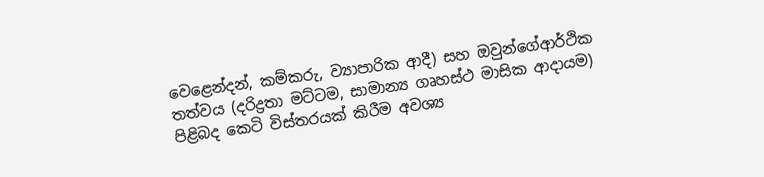වෙළෙන්දන්, කම්කරු, ව්‍යාපාරික ආදී) සහ ඔවුන්ගේආර්ථික තත්වය (දරිද්‍රතා මට්ටම, සාමාන්‍ය ගෘහස්ථ මාසික ආදායම) පිළිබද කෙටි විස්තරයක් කිරීම අවශ්‍ය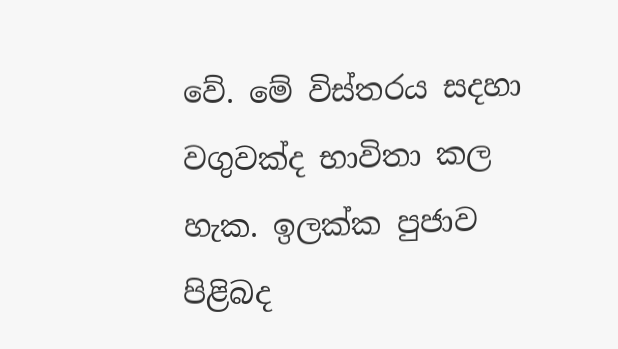වේ. මේ විස්තරය සදහා වගුවක්ද භාවිතා කල හැක. ඉලක්ක පුජාව පිළිබද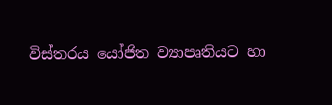විස්තරය යෝජිත ව්‍යාපෘතියට හා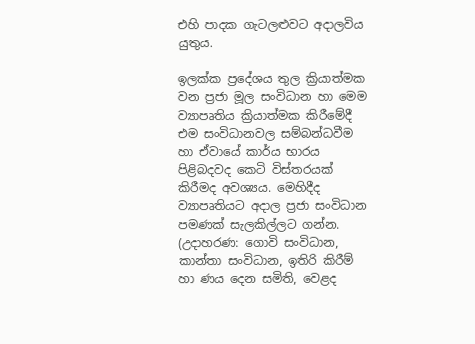එහි පාදක ගැටලළුවට අදාලවිය යුතුය.

ඉලක්ක ප්‍රදේශය තුල ක්‍රියාත්මක වන ප්‍රජා මූල සංවිධාන හා මෙම ව්‍යාපෘතිය ක්‍රියාත්මක කිරීමේදී එම සංවිධානවල සම්බන්ධවීම හා ඒවායේ කාර්ය භාරය පිළිබදවද කෙටි විස්තරයක් කිරීමද අවශ්‍යය. මෙහිදීද ව්‍යාපෘතියට අදාල ප්‍රජා සංවිධාන පමණක් සැලකිල්ලට ගන්න. (උදාහරණ: ගොවි සංවිධාන, කාන්තා සංවිධාන, ඉතිරි කිරීම් හා ණය දෙන සමිති, වෙළද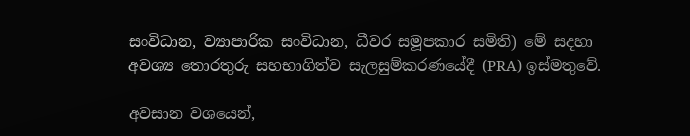සංවිධාන, ව්‍යාපාරික සංවිධාන, ධීවර සමූපකාර සමිති) මේ සදහා අවශ්‍ය තොරතුරු සහභාගිත්ව සැලසුම්කරණයේදී (PRA) ඉස්මතුවේ.

අවසාන වශයෙන්,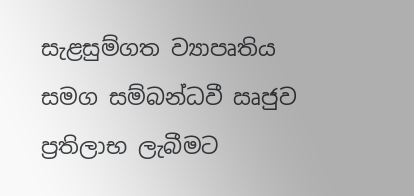සැළසුම්ගත ව්‍යාපෘතිය සමග සම්බන්ධවී ඍජුව ප්‍රතිලාභ ලැබීමට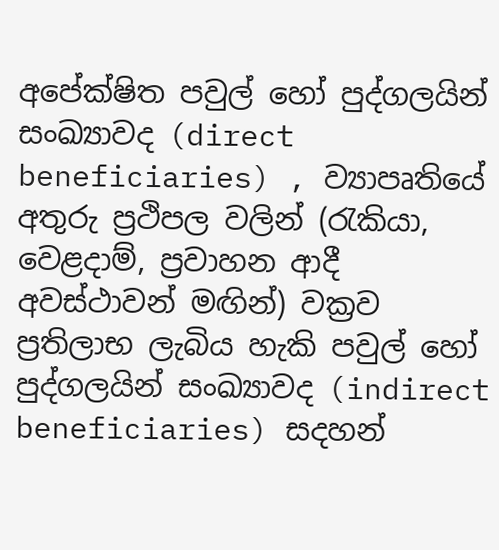අපේක්ෂිත පවුල් හෝ පුද්ගලයින් සංඛ්‍යාවද (direct beneficiaries) , ව්‍යාපෘතියේ අතුරු ප්‍රථිපල වලින් (රැකියා, වෙළදාම්, ප්‍රවාහන ආදී අවස්ථාවන් මඟින්) වක්‍රව ප්‍රතිලාභ ලැබිය හැකි පවුල් හෝ පුද්ගලයින් සංඛ්‍යාවද (indirect beneficiaries) සදහන්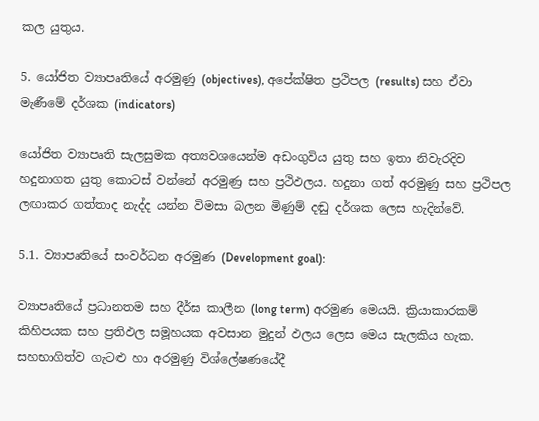කල යුතුය.

5. යෝජිත ව්‍යාපෘතියේ අරමුණු (objectives), අපේක්ෂිත ප්‍රථිපල (results) සහ ඒවා මැණීමේ දර්ශක (indicators)

යෝජිත ව්‍යාපෘති සැලසුමක අත්‍යවශයෙන්ම අඩංගුවිය යුතු සහ ඉතා නිවැරදිව හදුනාගත යුතු කොටස් වන්නේ අරමුණ්‍ර සහ ප්‍රථිඵලය. හදුනා ගත් අරමුණු සහ ප්‍රථිපල ලඟාකර ගත්තාද නැද්ද යන්න විමසා බලන මිණුම් දඬු දර්ශක ලෙස හැදින්වේ.

5.1. ව්‍යාපෘතියේ සංවර්ධන අරමුණ (Development goal):

ව්‍යාපෘතියේ ප්‍රධානතම සහ දීර්ඝ කාලීන (long term) අරමුණ මෙයයි. ක්‍රියාකාරකම් කිහිපයක සහ ප්‍රතිඵල සමූහයක අවසාන මුදුන් ඵලය ලෙස මෙය සැලකිය හැක. සහභාගිත්ව ගැටළු හා අරමුණු විශ්ලේෂණයේදී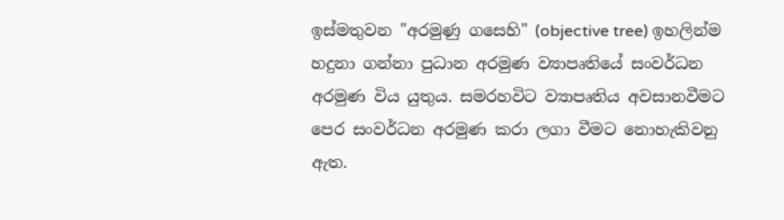ඉස්මතුවන "අරමුණු ගසෙහි" (objective tree) ඉහලින්ම හදුනා ගන්නා පුධාන අරමුණ ව්‍යාපෘතියේ සංවර්ධන අරමුණ විය යුතුය. සමරහවිට ව්‍යාපෘතිය අවසානවීමට පෙර සංවර්ධන අරමුණ කරා ලගා වීමට නොහැකිවනු ඇත.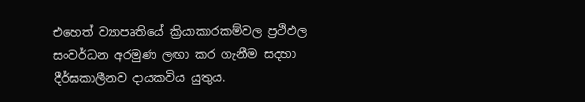එහෙත් ව්‍යාපෘතියේ ක්‍රියාකාරකම්වල ප්‍රථිඵල සංවර්ධන අරමුණ ලඟා කර ගැනීම සදහා දීර්ඝකාලීනව දායකවිය යුතුය.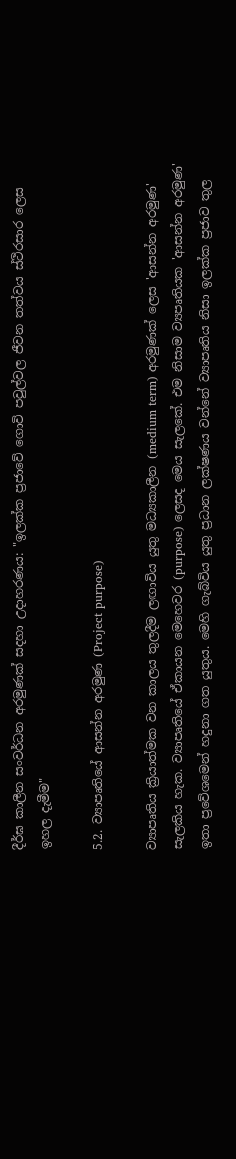දීර්ඝ කාලීන සංවර්ධන අරමුණක් සදහා උදාහරණය: "ඉලක්ක ප්‍රජාවේ ගොවි පවුල්වල ජීවන තත්වය ස්ථිරසාර ලෙස ඉහල දැමීම"

5.2. ව්‍යාපෘතියේ ආසන්න අරමුණ (Project purpose)

ව්‍යාපෘතිය ක්‍රියාත්මක වන කාලය තුලදීම ලඟාවිය යුතු මධ්‍යකාලීන (medium term) අරමුණක් ලෙස 'ආසන්න අරමුණ' සැලකිය හැක. ව්‍යාපෘතියේ ඒකායන මෙහෙවර (purpose) ලෙසද මෙය සැලකේ. එම නිසාම ව්‍යපෘතියක 'ආසන්න අරමුණ' ඉතා ප්‍රවේශමෙන් හදුනා ගත යුතුය. මෙහි ගැබ්විය යුතු ප්‍රධාන ලක්ෂණය වන්නේ ව්‍යාපෘතිය නිසා ඉලක්ක ප්‍රජාව තුල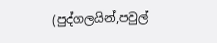(පුද්ගලයින්,පවුල්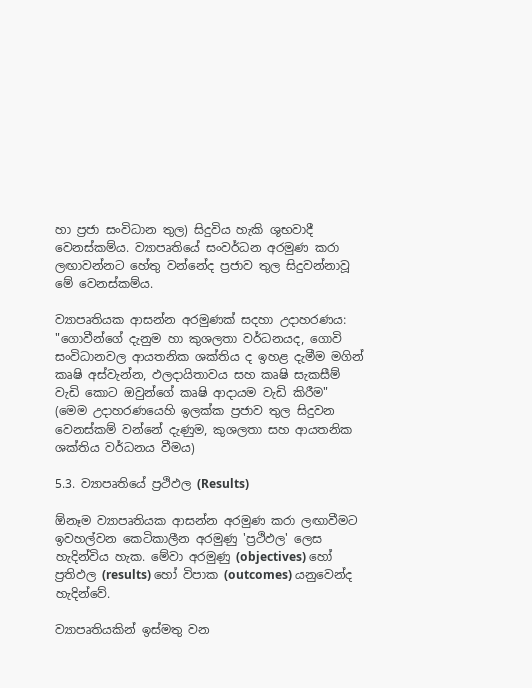හා ප්‍රජා සංවිධාන තුල) සිදුවිය හැකි ශුභවාදී වෙනස්කම්ය. ව්‍යාපෘතියේ සංවර්ධන අරමුණ කරා ලඟාවන්නට හේතු වන්නේද ප්‍රජාව තුල සිදුවන්නාවූ මේ වෙනස්කම්ය.

ව්‍යාපෘතියක ආසන්න අරමුණක් සදහා උදාහරණය: "ගොවීන්ගේ දැනුම හා කුශලතා වර්ධනයද, ගොවි සංවිධානවල ආයතනික ශක්තිය ද ඉහළ දැමීම මගින් කෘෂි අස්වැන්න, ඵලදායිතාවය සහ කෘෂි සැකසීම් වැඩි කොට ඔවුන්ගේ කෘෂි ආදායම වැඩි කිරීම"
(මෙ‍ම උදාහරණයෙහි ඉලක්ක ප්‍රජාව තුල සිදුවන වෙනස්කම් වන්නේ දැණුම, කුශලතා සහ ආයතනික ශක්තිය වර්ධනය වීමය)

5.3. ව්‍යාපෘතියේ ප්‍රථිඵල (Results)

ඕනෑම ව්‍යාපෘතියක ආසන්න අරමුණ කරා ලඟාවීමට ඉවහල්වන කෙටිකාලීන අරමුණු 'ප්‍රථිඵල' ලෙස හැදින්විය හැක. මේවා අරමුණු (objectives) හෝ ප්‍රතිඵල (results) හෝ විපාක (outcomes) යනුවෙන්ද හැදින්වේ.

ව්‍යාපෘතියකින් ඉස්මතු වන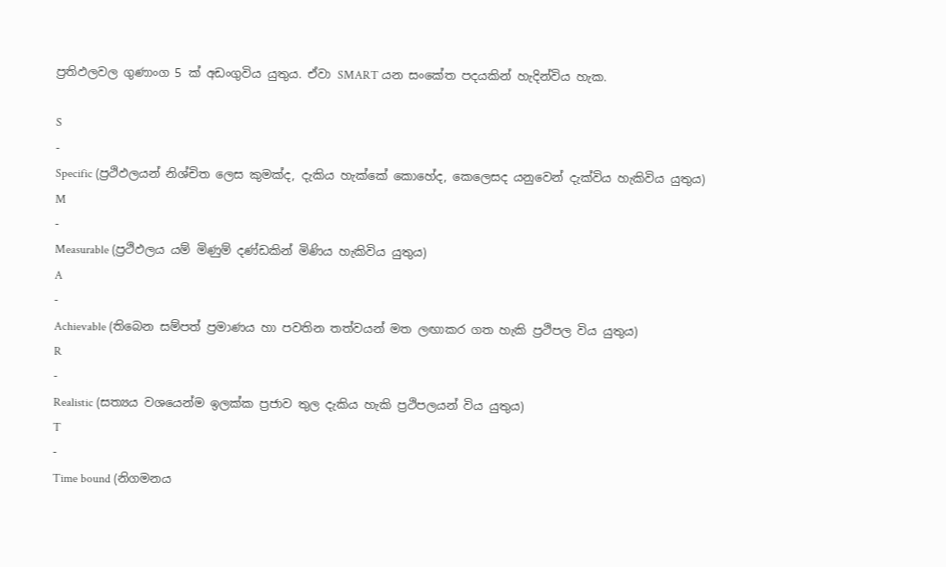ප්‍රතිඵලවල ගුණාංග 5 ක් අඩංගුවිය යුතුය. ඒවා SMART යන සංකේත පදයකින් හැදින්විය හැක.

S
-
Specific (ප්‍රථිඵලයන් නිශ්චිත ලෙස කුමක්ද, දැකිය හැක්කේ කොහේද, කෙලෙසද යනුවෙන් දැක්විය හැකිවිය යුතුය)
M
-
Measurable (ප්‍රථිඵලය යම් මිණුම් දණ්ඩකින් මිණිය හැකිවිය යුතුය)
A
-
Achievable (තිබෙන සම්පත් ප්‍රමාණය හා පවතින තත්වයන් මත ලඟාකර ගත හැකි ප්‍රථිපල විය යුතුය)
R
-
Realistic (සත්‍යය වශයෙන්ම ඉලක්ක ප්‍රජාව තුල දැකිය හැකි ප්‍රථිපලයන් විය යුතුය)
T
-
Time bound (නිගමනය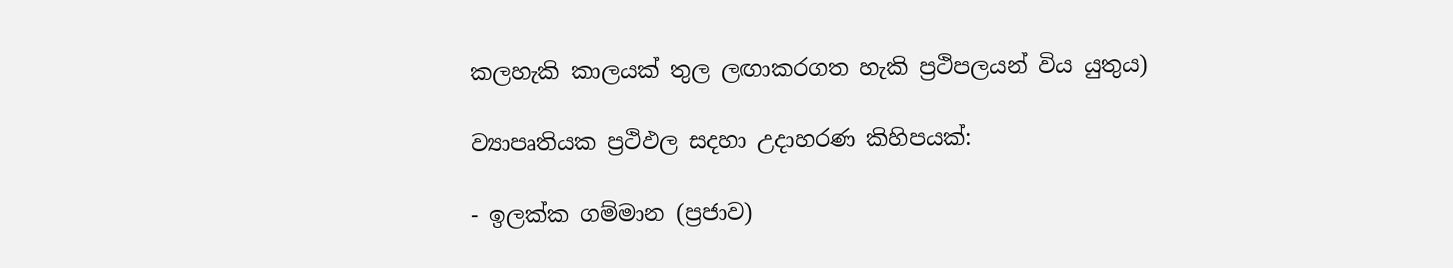කලහැකි කාලයක් තුල ලඟාකරගත හැකි ප්‍රථිපලයන් විය යුතුය)

ව්‍යාපෘතියක ප්‍රථිඵල සදහා උදාහරණ කිහිපයක්:

- ඉලක්ක ගම්මාන (ප්‍රජාව)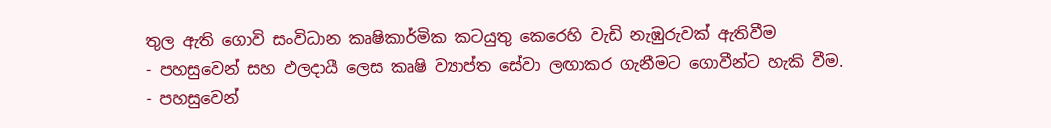තුල ඇති ගොවි සංවිධාන කෘෂිකාර්මික කටයුතු කෙරෙහි වැඩි නැඹුරුවක් ඇතිවීම
- පහසුවෙන් සහ ඵලදායී ලෙස කෘෂි ව්‍යාප්ත සේවා ලඟාකර ගැනීමට ගොවීන්ට හැකි වීම.
- පහසුවෙන්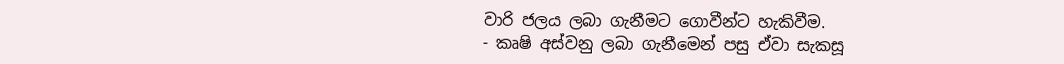වාරි ජලය ලබා ගැනීමට ගොවීන්ට හැකිවීම.
- කෘෂි අස්වනු ලබා ගැනීමෙන් පසු ඒවා සැකසූ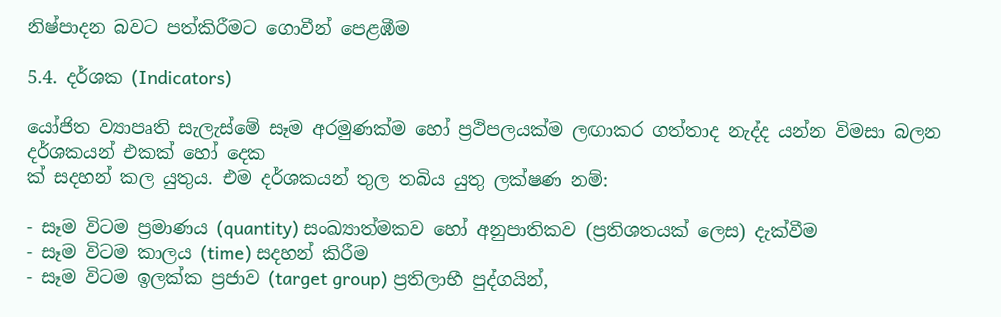නිෂ්පාදන බවට පත්කිරීමට ගොවීන් පෙළඹීම

5.4. දර්ශක (Indicators)

යෝජිත ව්‍යාපෘති සැලැස්මේ සෑම අරමුණක්ම හෝ ප්‍රථිපලයක්ම ලඟාකර ගත්තාද නැද්ද යන්න විමසා බලන දර්ශකයන් එකක් හෝ දෙක
ක් සදහන් කල යුතුය. එම දර්ශකයන් තුල තබිය යුතු ලක්ෂණ නම්:

- සෑම විටම ප්‍රමාණය (quantity) සංඛ්‍යාත්මකව හෝ අනුපාතිකව (ප්‍රතිශතයක් ලෙස) දැක්වීම
- සෑම විටම කාලය (time) සදහන් කිරීම
- සෑම විටම ඉලක්ක ප්‍රජාව (target group) ප්‍රතිලාභී පුද්ගයින්,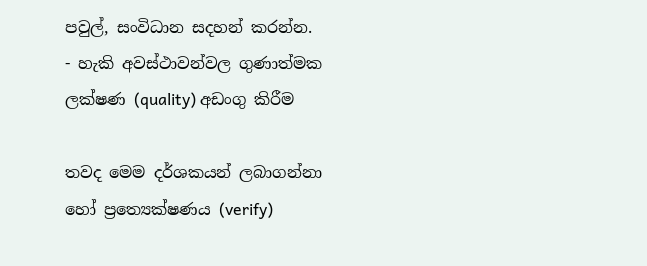පවුල්, සංවිධාන සදහන් කරන්න.
- හැකි අවස්ථාවන්වල ගුණාත්මක ලක්ෂණ (quality) අඩංගු කිරීම

තවද මෙම දර්ශකයන් ලබාගන්නා හෝ ප්‍රත්‍යෙක්ෂණය (verify)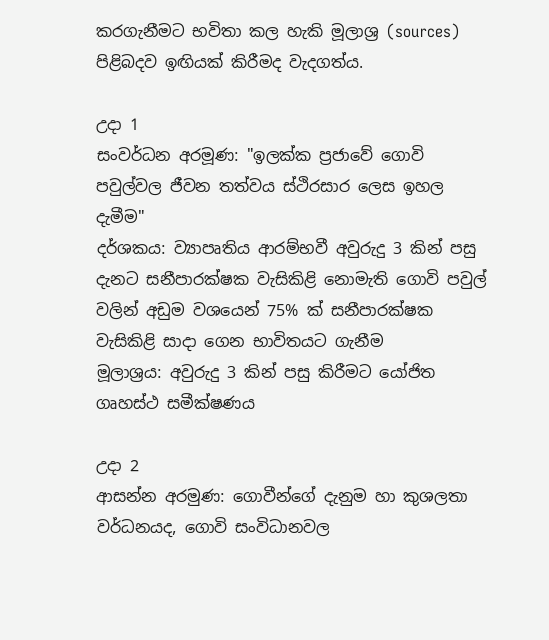කරගැනීමට භවිතා කල හැකි මූලාශ්‍ර (sources) පිළිබදව ඉඟියක් කිරීමද වැදගත්ය.

උදා 1
සංවර්ධන අරමූණ: "ඉලක්ක ප්‍රජාවේ ගොවි පවුල්වල ජීවන තත්වය ස්ථිරසාර ලෙස ඉහල දැමීම"
දර්ශකය: ව්‍යාපෘතිය ආරම්භවී අවුරුදු 3 කින් පසු දැනට සනීපාරක්ෂක වැසිකිළි නොමැති ගොවි පවුල් වලින් අඩුම වශයෙන් 75% ක් සනීපාරක්ෂක වැසිකිළි සාදා ගෙන භාවිතයට ගැනීම
මූලාශ්‍රය: අවුරුදු 3 කින් පසු කිරීමට යෝජිත ගෘහස්ථ සමීක්ෂණය

උදා 2
ආසන්න අරමුණ: ගොවීන්ගේ දැනුම හා කුශලතා වර්ධනයද, ගොවි සංවිධානවල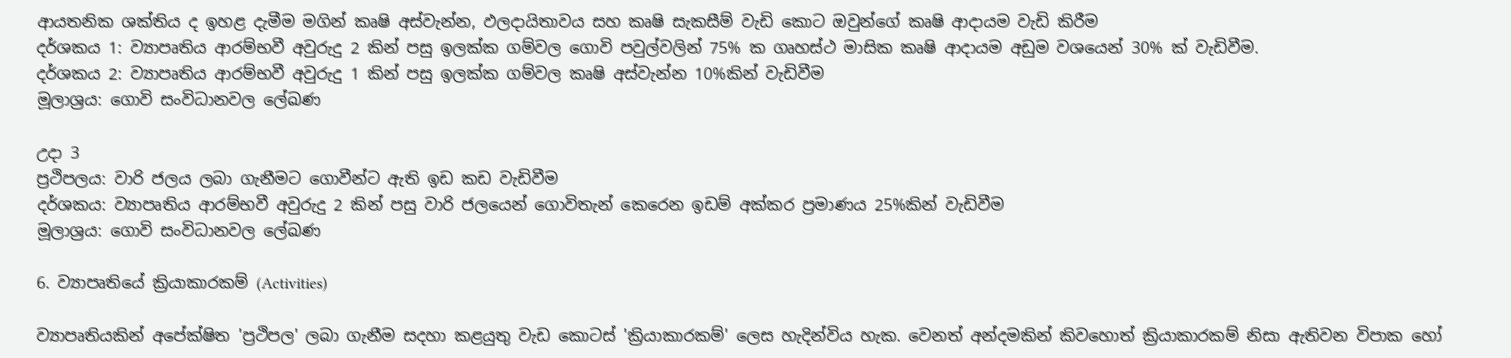ආයතනික ශක්තිය ද ඉහළ දැමීම මගින් කෘෂි අස්වැන්න, ඵලදායිතාවය සහ කෘෂි සැකසීම් වැඩි කොට ඔවුන්ගේ කෘෂි ආදායම වැඩි කිරීම
දර්ශකය 1: ව්‍යාපෘතිය ආරම්භවී අවුරුදු 2 කින් පසු ඉලක්ක ගම්වල ගොවි පවුල්වලින් 75% ක ගෘහස්ථ මාසික කෘෂි ආදායම අඩුම වශයෙන් 30% ක් වැඩිවීම.
දර්ශකය 2: ව්‍යාපෘතිය ආරම්භවී අවුරුදු 1 කින් පසු ඉලක්ක ගම්වල කෘෂි අස්වැන්න 10%කින් වැඩිවීම
මූලාශ්‍රය: ගොවි සංවිධානවල ලේඛණ

උදා 3
ප්‍රථිපලය: වාරි ජලය ලබා ගැනීමට ගොවීන්ට ඇති ඉඩ කඩ වැඩිවීම
දර්ශකය: ව්‍යාපෘතිය ආරම්භවී අවුරුදු 2 කින් පසු වාරි ජලයෙන් ගොවිතැන් කෙරෙන ඉඩම් අක්කර ප්‍රමාණය 25%කින් වැඩිවීම
මූලාශ්‍රය: ගොවි සංවිධානවල ලේඛණ

6. ව්‍යාපෘතියේ ක්‍රියාකාරකම් (Activities)

ව්‍යාපෘතියකින් අපේක්ෂිත 'ප්‍රථිපල' ලබා ගැනීම සදහා කළයුතු වැඩ කොටස් 'ක්‍රියාකාරකම්' ලෙස හැදින්විය හැක. වෙනත් අන්දමකින් කිවහොත් ක්‍රියාකාරකම් නිසා ඇතිවන විපාක හෝ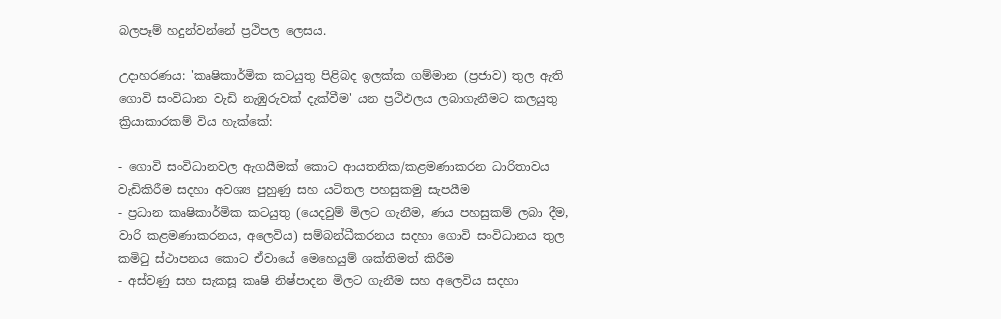බලපෑම් හදුන්වන්නේ ප්‍රථිපල ලෙසය.

උදාහරණය: 'කෘෂිකාර්මික කටයුතු පිළිබද ඉලක්ක ගම්මාන (ප්‍රජාව) තුල ඇති ගොවි සංවිධාන වැඩි නැඹුරුවක් දැක්වීම' යන ප්‍රථිඵලය ලබාගැනීමට කලයුතු ක්‍රියාකාරකම් විය හැක්කේ:

- ගොවි සංවිධානවල ඇගයීමක් කොට ආයතනික/කළමණාකරන ධාරිතාවය වැඩිකිරීම සදහා අවශ්‍ය පුහුණු සහ යටිතල පහසුකමු සැපයීම
- ප්‍රධාන කෘෂිකාර්මික කටයුතු (යෙදවුම් මිලට ගැනීම, ණය පහසුකම් ලබා දීම, වාරි කළමණාකරනය, අලෙවිය) සම්බන්ධීකරනය සදහා ගොවි සංවිධානය තුල කමිටු ස්ථාපනය කොට ඒවායේ මෙහෙයුම් ශක්තිමත් කිරීම
- අස්වණු සහ සැකසූ කෘෂි නිෂ්පාදන මිලට ගැනීම සහ අලෙවිය සදහා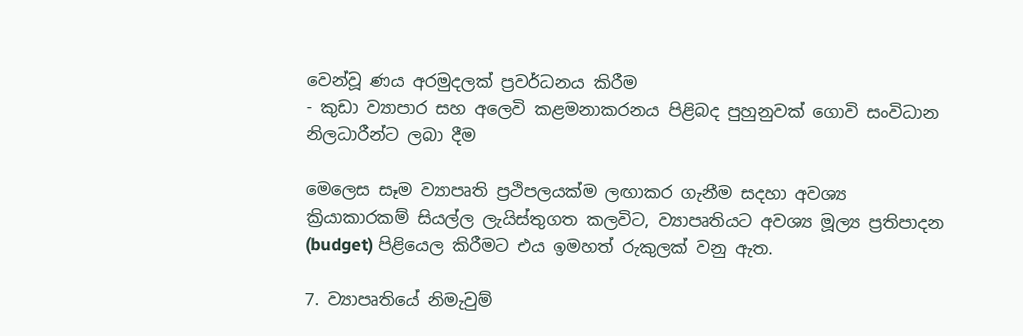වෙන්වූ ණය අරමුදලක් ප්‍රවර්ධනය කිරීම
- කුඩා ව්‍යාපාර සහ අලෙවි කළමනාකරනය පිළිබද පුහුනුවක් ගොවි සංවිධාන නිලධාරීන්ට ලබා දීම

මෙලෙස සෑම ව්‍යාපෘති ප්‍රථිපලයක්ම ලඟාකර ගැනීම සදහා අවශ්‍ය ක්‍රියාකාරකම් සියල්ල ලැයිස්තුගත කලවිට, ව්‍යාපෘතියට අවශ්‍ය මූල්‍ය ප්‍රතිපාදන (budget) පිළියෙල කිරීමට එය ඉමහත් රුකුලක් වනු ඇත.

7. ව්‍යාපෘතියේ නිමැවුම්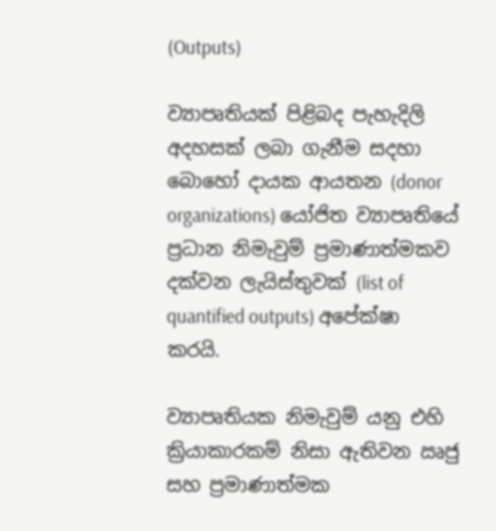(Outputs)

ව්‍යාපෘතියක් පිළිබද පැහැදිලි අදහසක් ලබා ගැනීම සදහා බොහෝ දායක ආයතන (donor organizations) යෝජිත ව්‍යාපෘතියේ ප්‍රධාන නිමැවුම් ප්‍රමාණාත්මකව දක්වන ලැයිස්තුවක් (list of quantified outputs) අපේක්ෂා කරයි.

ව්‍යාපෘතියක නිමැවුම් යනු එහි ක්‍රියාකාරකම් නිසා ඇතිවන ඍජු සහ ප්‍රමාණාත්මක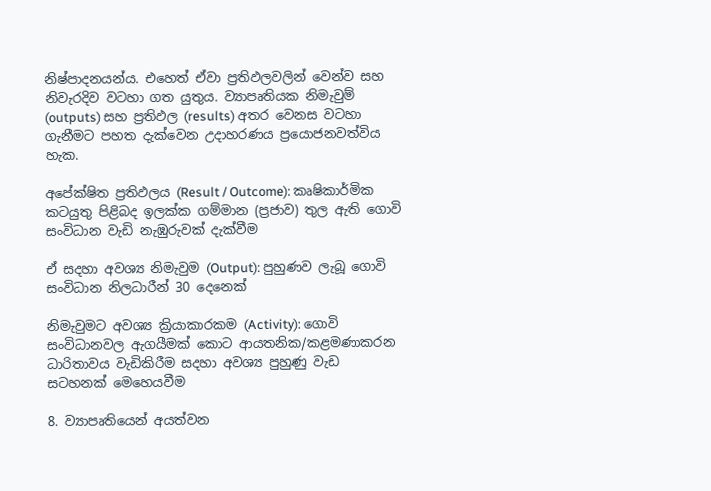නිෂ්පාදනයන්ය. එහෙත් ඒවා ප්‍රතිඵලවලින් වෙන්ව සහ නිවැරදිව වටහා ගත යුතුය. ව්‍යාපෘතියක නිමැවුම් (outputs) සහ ප්‍රතිඵල (results) අතර වෙනස වටහා ගැනීමට පහත දැක්වෙන උදාහරණය ප්‍රයොජනවත්විය හැක.

අපේක්ෂිත ප්‍රතිඵලය (Result / Outcome): කෘෂිකාර්මික කටයුතු පිළිබද ඉලක්ක ගම්මාන (ප්‍රජාව) තුල ඇති ගොවි සංවිධාන වැඩි නැඹුරුවක් දැක්වීම

ඒ සදහා අවශ්‍ය නිමැවුම (Output): පුහුණව ලැබූ ගොවි සංවිධාන නිලධාරීන් 30 දෙනෙක්

නිමැවුමට අවශ්‍ය ක්‍රියාකාරකම (Activity): ගොවි සංවිධානවල ඇගයීමක් කොට ආයතනික/කළමණාකරන ධාරිතාවය වැඩිකිරීම සදහා අවශ්‍ය පුහුණු වැඩ සටහනක් මෙහෙයවීම

8. ව්‍යාපෘති‍යෙන් අයත්වන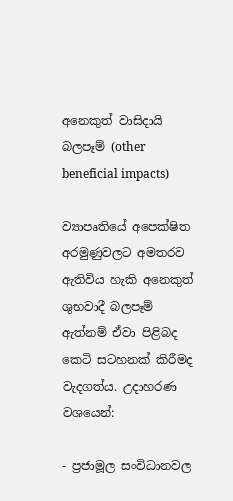අනෙකුත් වාසිදායි බලපෑම් (other beneficial impacts)

ව්‍යාපෘතියේ අපෙක්ෂිත අරමුණුවලට අමතරව ඇතිවිය හැකි අනෙකුත් ශුභවාදී බලපෑම් ඇත්නම් ඒවා පිළිබද කෙටි සටහනක් කිරීමද වැදගත්ය. උදාහරණ වශයෙන්:

- ප්‍රජාමූල සංවිධානවල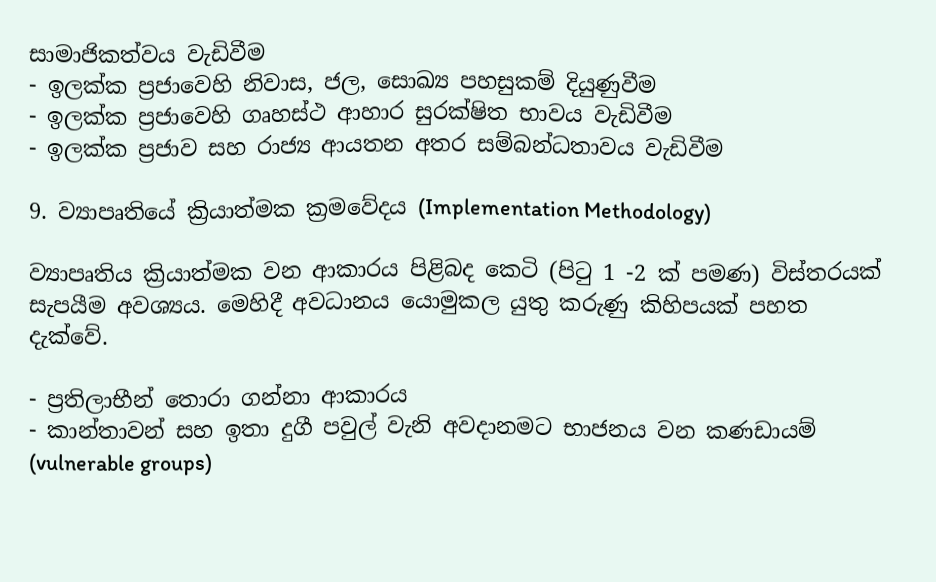සාමාජිකත්වය වැඩිවීම
- ඉලක්ක ප්‍රජාවෙහි නිවාස, ජල, සොඛ්‍ය පහසුකම් දියුණුවීම
- ඉලක්ක ප්‍රජාවෙහි ගෘහස්ථ ආහාර සුරක්ෂිත භාවය වැඩිවීම
- ඉලක්ක ප්‍රජාව සහ රාජ්‍ය ආයතන අතර සම්බන්ධතාවය වැඩිවීම

9. ව්‍යාපෘතියේ ක්‍රියාත්මක ක්‍රමවේදය (Implementation Methodology)

ව්‍යාපෘතිය ක්‍රියාත්මක වන ආකාරය පිළිබද කෙටි (පිටු 1 -2 ක් පමණ) විස්තරයක් සැපයීම අවශ්‍යය. මෙහිදී අවධානය යොමුකල යුතු කරුණු කිහිපයක් පහත දැක්වේ.

- ප්‍රතිලාභීන් තොරා ගන්නා ආකාරය
- කාන්තාවන් සහ ඉතා දුගී පවුල් වැනි අවදානමට භාජනය වන කණඩායම් (vulnerable groups)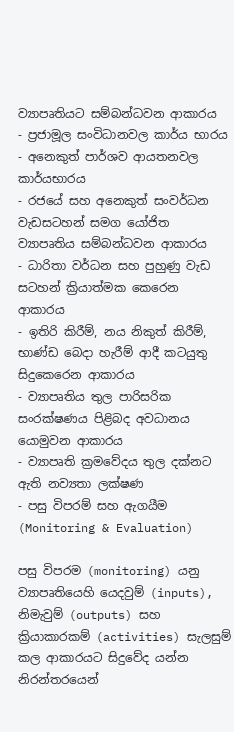ව්‍යාපෘතියට සම්බන්ධවන ආකාරය
- ප්‍රජාමූල සංවිධානවල කාර්ය භාරය
- අනෙකුත් පාර්ශව ආයතනවල කාර්යභාරය
- රජයේ සහ අනෙකුත් සංවර්ධන වැඩසටහන් සමග යෝජිත ව්‍යාපෘතිය සම්බන්ධවන ආකාරය
- ධාරිතා වර්ධන සහ පුහුණු වැඩ සටහන් ක්‍රියාත්මක කෙරෙන ආකාරය
- ඉතිරි කිරීම්, නය නිකුත් කිරීම්, භාණ්ඩ බෙදා හැරීම් ආදී කටයුතු සිදුකෙරෙන ආකාරය
- ව්‍යාපෘතිය තුල පාරිසරික සංරක්ෂණය පිළිබද අවධානය යොමුවන ආකාරය
- ව්‍යාපෘති ක්‍රමවේදය තුල දක්නට ඇති නව්‍යතා ලක්ෂණ
- පසු විපරම් සහ ඇගයීම (Monitoring & Evaluation)

පසු විපරම (monitoring) යනු ව්‍යාපෘතියෙහි යෙදවුම් (inputs), නිමැවුම් (outputs) සහ ක්‍රියාකාරකම් (activities) සැලසුම් කල ආකාරයට සිදුවේද යන්න නිරන්තරයෙන්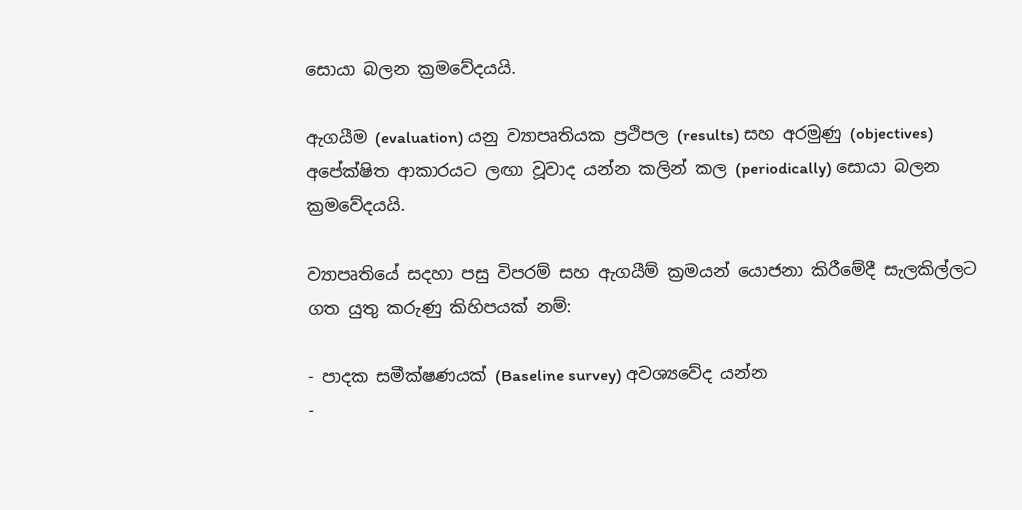සොයා බලන ක්‍රමවේදයයි.

ඇගයීම (evaluation) යනු ව්‍යාපෘතියක ප්‍රථිපල (results) සහ අරමුණු (objectives) අපේක්ෂිත ආකාරයට ලඟා වූවාද යන්න කලින් කල (periodically) සොයා බලන ක්‍රමවේදයයි.

ව්‍යාපෘතියේ සදහා පසු විපරම් සහ ඇගයීම් ක්‍රමයන් යොජනා කිරීමේදී සැලකිල්ලට ගත යුතු කරුණු කිහිපයක් නම්:

- පාදක සමීක්ෂණයක් (Baseline survey) අවශ්‍යවේද යන්න
-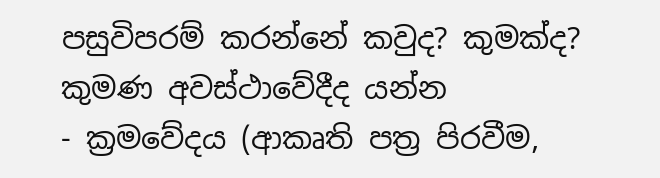පසුවිපරම් කරන්නේ කවුද? කුමක්ද? කුමණ අවස්ථාවේදීද යන්න
- ක්‍රමවේදය (ආකෘති පත්‍ර පිරවීම,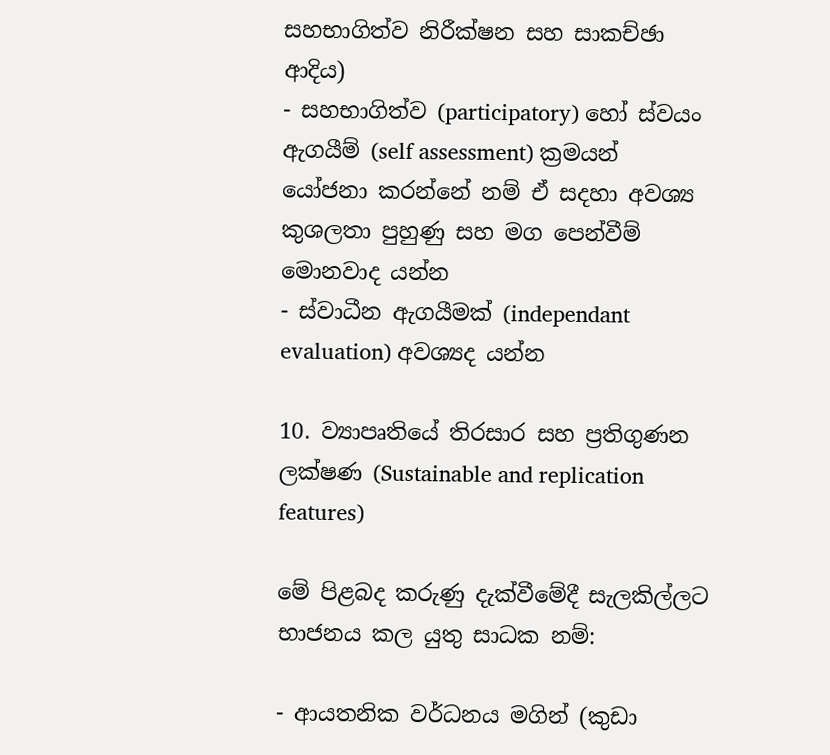සහභාගිත්ව නිරීක්ෂන සහ සාකච්ඡා ආදිය)
- සහභාගිත්ව (participatory) හෝ ස්වයං ඇගයීම් (self assessment) ක්‍රමයන් යෝජනා කරන්නේ නම් ඒ සදහා අවශ්‍ය කුශලතා පුහුණු සහ මග පෙන්වීම් මොනවාද යන්න
- ස්වාධීන ඇගයීමක් (independant evaluation) අවශ්‍යද යන්න

10. ව්‍යාපෘතියේ තිරසාර සහ ප්‍රතිගුණන ලක්ෂණ (Sustainable and replication features)

මේ පිළබද කරුණු දැක්වීමේදී සැලකිල්ලට භාජනය කල යුතු සාධක නම්:

- ආයතනික වර්ධනය මගින් (කුඩා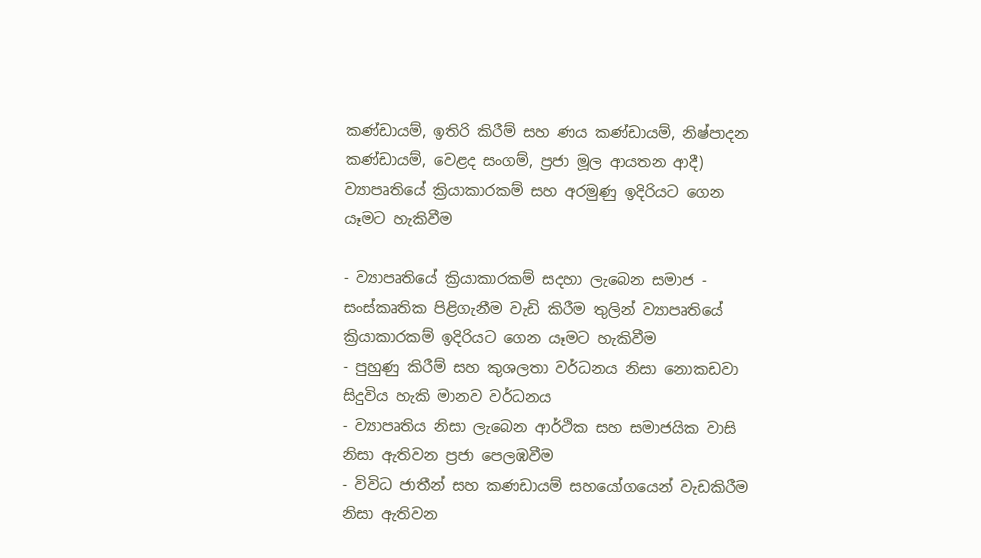කණ්ඩායම්, ඉතිරි කිරීම් සහ ණය කණ්ඩායම්, නිෂ්පාදන කණ්ඩායම්, වෙළද සංගම්, ප්‍රජා මූල ආයතන ආදී) ව්‍යාපෘතියේ ක්‍රියාකාරකම් සහ අරමුණු ඉදිරියට ගෙන යෑමට හැකිවීම

- ව්‍යාපෘතියේ ක්‍රියාකාරකම් සදහා ලැබෙන සමාජ - සංස්කෘතික පිළිගැනීම වැඩි කිරීම තුලින් ව්‍යාපෘතියේ ක්‍රියාකාරකම් ඉදිරියට ගෙන යෑමට හැකිවීම
- පුහුණු කිරීම් සහ කුශලතා වර්ධනය නිසා නොකඩවා සිදුවිය හැකි මානව වර්ධනය
- ව්‍යාපෘතිය නිසා ලැබෙන ආර්ථික සහ සමාජයික වාසි නිසා ඇතිවන ප්‍රජා පෙලඹවීම
- විවිධ ජාතීන් සහ කණඩායම් සහයෝගයෙන් වැඩකිරීම නිසා ඇතිවන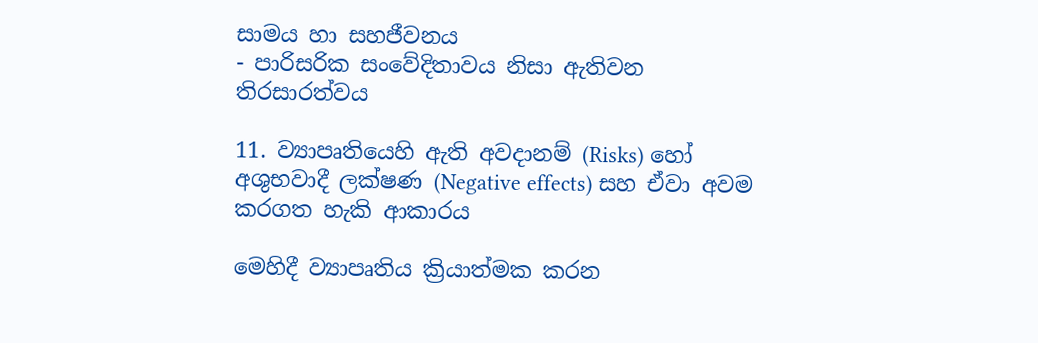සාමය හා සහජීවනය
- පාරිසරික සංවේදිතාවය නිසා ඇතිවන තිරසාරත්වය

11. ව්‍යාපෘතියෙහි ඇති අවදානම් (Risks) හෝ අශුභවාදී ලක්ෂණ (Negative effects) සහ ඒවා අවම කරගත හැකි ආකාරය

මෙහිදී ව්‍යාපෘතිය ක්‍රියාත්මක කරන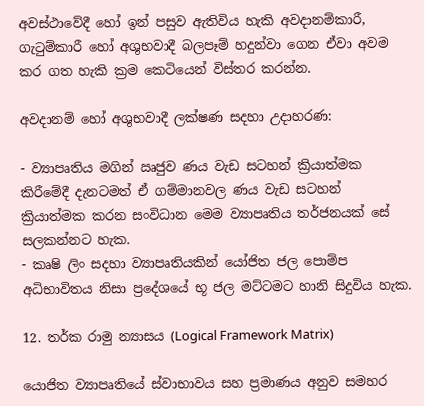අවස්ථාවේදී හෝ ඉන් පසුව ඇතිවිය හැකි අවදානම්කාරී, ගැටුම්කාරී හෝ අශුභවාදී බලපෑම් හදුන්වා ගෙන ඒවා අවම කර ගත හැකි ක්‍රම කෙටියෙන් විස්තර කරන්න.

අවදානම් හෝ අශුභවාදී ලක්ෂණ සදහා උදාහරණ:

- ව්‍යාපෘතිය මගින් ඍජුව ණය වැඩ සටහන් ක්‍රියාත්මක කිරීමේදී දැනටමත් ඒ ගම්මානවල ණය වැඩ සටහන් ක්‍රියාත්මක කරන සංවිධාන මෙම ව්‍යාපෘතිය තර්ජනයක් සේ සලකන්නට හැක.
- කෘෂි ලිං සදහා ව්‍යාපෘතියකින් යෝජිත ජල පොම්ප අධිභාවිතය නිසා ප්‍රදේශයේ භූ ජල මට්ටමට හානි සිදුවිය හැක.

12. තර්ක රාමු න්‍යාසය (Logical Framework Matrix)

යොජිත ව්‍යාපෘතියේ ස්වාභාවය සහ ප්‍රමාණය අනුව සමහර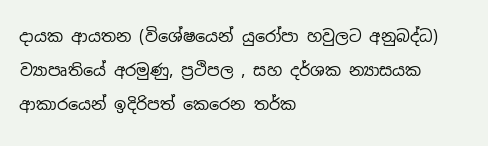දායක ආයතන (විශේෂයෙන් යුරෝපා හවුලට අනුබද්ධ) ව්‍යාපෘතියේ අරමුණු, ප්‍රථිපල , සහ දර්ශක න්‍යාසයක ආකාරයෙන් ඉදිරිපත් කෙරෙන තර්ක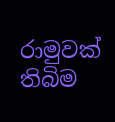රාමුවක් තිබිම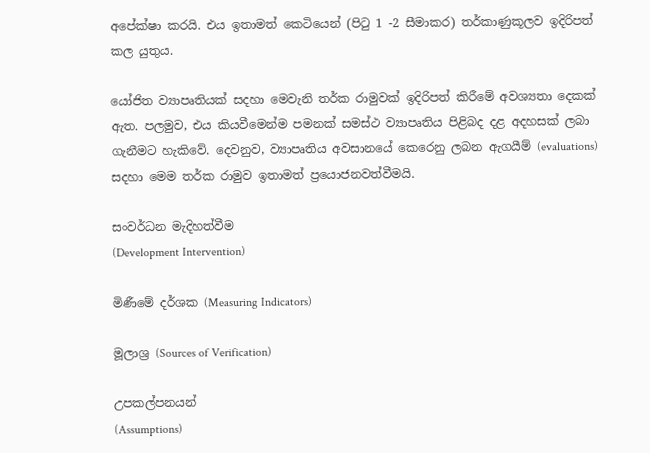අපේක්ෂා කරයි. එය ඉතාමත් කෙටියෙන් (පිටු 1 -2 සීමාකර) තර්කාණුකූලව ඉදිරිපත් කල යුතුය.

යෝජිත ව්‍යාපෘතියක් සදහා මෙවැනි තර්ක රාමුවක් ඉදිරිපත් කිරීමේ අවශ්‍යතා දෙකක් ඇත. පලමුව, එය කියවී‍මෙන්ම පමනක් සමස්ථ ව්‍යාපෘතිය පිළිබද දළ අදහසක් ලබා ගැනීමට හැකිවේ. දෙවනුව, ව්‍යාපෘතිය අවසානයේ කෙරෙනු ලබන ඇගයීම් (evaluations) සදහා මෙම තර්ක රාමුව ඉතාමත් ප්‍රයොජනවත්වීමයි.

සංවර්ධන මැදිහත්වීම
(Development Intervention)

මිණීමේ දර්ශක (Measuring Indicators)

මූලාශ්‍ර (Sources of Verification)

උපකල්පනයන්
(Assumptions)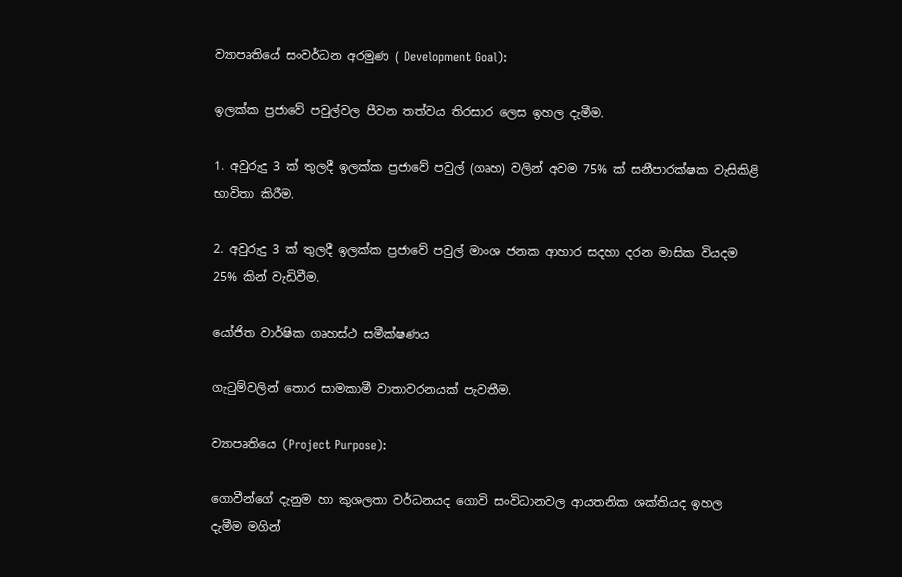ව්‍යාපෘතියේ සංවර්ධන අරමුණ ( Development Goal):

ඉලක්ක ප්‍රජාවේ පවුල්වල පීවන තත්වය තිරසාර ලෙස ඉහල දැමීම.

1. අවුරුදු 3 ක් තුලදී ඉලක්ක ප්‍රජාවේ පවුල් (ගෘහ) වලින් අවම 75% ක් සනීපාරක්ෂක වැසිකිළි භාවිතා කිරීම.

2. අවුරුදු 3 ක් තුලදී ඉලක්ක ප්‍රජාවේ පවුල් මාංශ ජනක ආහාර සදහා දරන මාසික වියදම 25% කින් වැඩිවීම.

යෝජිත වාර්ෂික ගෘහස්ථ සමීක්ෂණය

ගැටුම්වලින් තොර සාමකාමී වාතාවරනයක් පැවතීම.

ව්‍යාපෘතියෙ (Project Purpose):

ගොවීන්ගේ දැනුම හා කුශලතා වර්ධනයද ගොවි සංවිධානවල ආයතනික ශක්තියද ඉහල දැමීම මගින්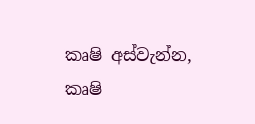කෘෂි අස්වැන්න, කෘෂි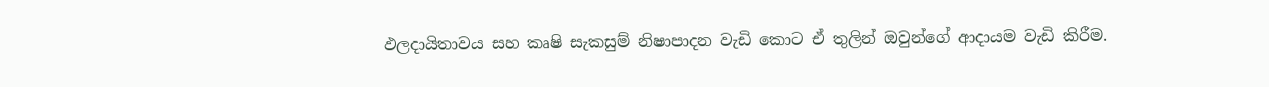ඵලදායිතාවය සහ කෘෂි සැකසුම් නිෂාපාදන වැඩි කොට ඒ තුලින් ඔවුන්ගේ ආදායම වැඩි කිරීම.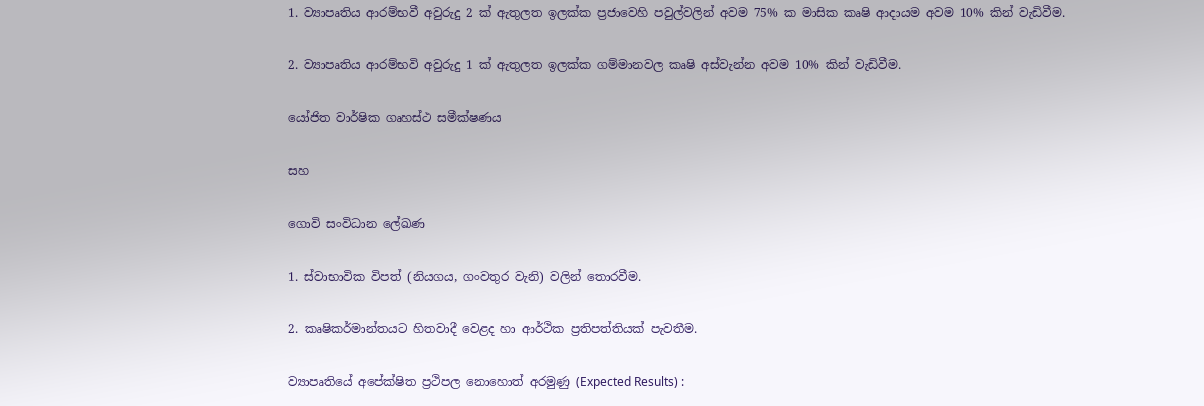1. ව්‍යාපෘතිය ආරම්භවී අවුරුදු 2 ක් ඇතුලත ඉලක්ක ප්‍රජාවෙහි පවුල්වලින් අවම 75% ක මාසික කෘෂි ආදායම අවම 10% කින් වැඩිවීම.

2. ව්‍යාපෘතිය ආරම්භවි අවුරුදු 1 ක් ඇතුලත ඉලක්ක ගම්මානවල කෘෂි අස්වැන්න අවම 10% කින් වැඩිවීම.

යෝජිත වාර්ෂික ගෘහස්ථ සමීක්ෂණය

සහ

ගොවි සංවිධාන ලේඛණ

1. ස්වාභාවික විපත් (නියගය, ගංවතුර වැනි) වලින් තොරවීම.

2. කෘෂිකර්මාන්තයට හිතවාදී වෙළද හා ආර්ථික ප්‍රතිපත්තියක් පැවතීම.

ව්‍යාපෘතියේ අපේක්ෂිත ප්‍රථිපල නොහොත් අරමුණු (Expected Results) :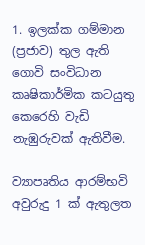1. ඉලක්ක ගම්මාන (ප්‍රජාව) තුල ඇති ගොවි සංවිධාන කෘෂිකාර්මික කටයුතු කෙරෙහි වැඩි නැඹුරුවක් ඇතිවීම.

ව්‍යාපෘතිය ආරම්භවි අවුරුදු 1 ක් ඇතුලත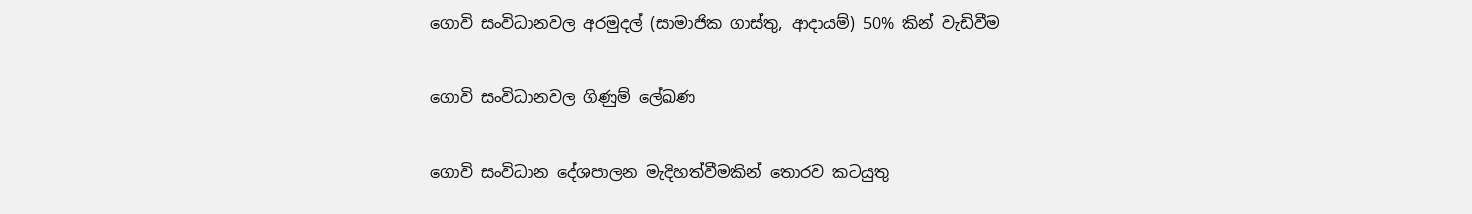ගොවි සංවිධානවල අරමුදල් (සාමාජික ගාස්තු, ආදායම්) 50% කින් වැඩිවීම

ගොවි සංවිධානවල ගිණුම් ලේඛණ

ගොවි සංවිධාන දේශපාලන මැදිහත්වීමකින් තොරව කටයුතු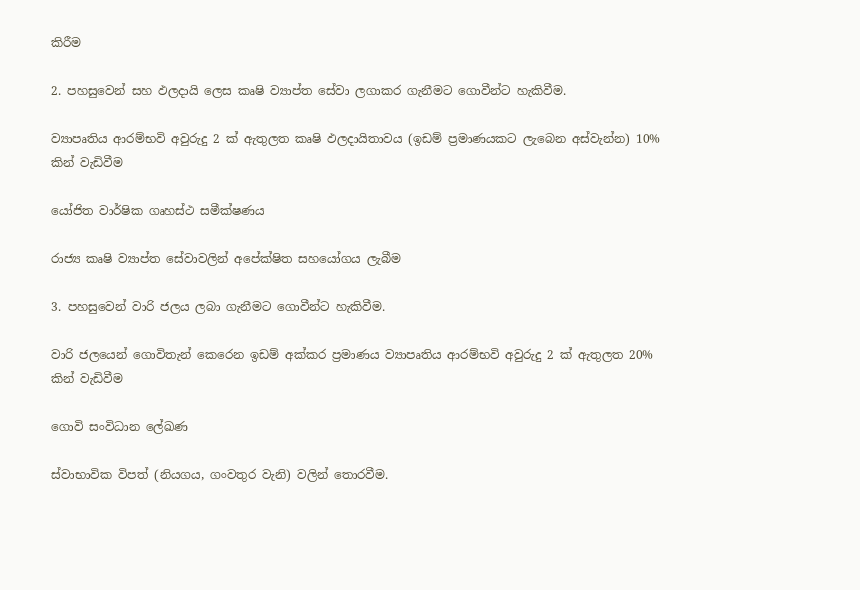කිරීම

2. පහසුවෙන් සහ ඵලදායි ලෙස කෘෂි ව්‍යාප්ත සේවා ලගාකර ගැනීමට ගොවීන්ට හැකිවීම.

ව්‍යාපෘතිය ආරම්භවි අවුරුදු 2 ක් ඇතුලත කෘෂි ඵලදායිතාවය (ඉඩම් ප්‍රමාණයකට ලැබෙන අස්වැන්න) 10% කින් වැඩිවීම

යෝජිත වාර්ෂික ගෘහස්ථ සමීක්ෂණය

රාජ්‍ය කෘෂි ව්‍යාප්ත සේවාවලින් අපේක්ෂිත සහයෝගය ලැබීම

3. පහසුවෙන් වාරි ජලය ලබා ගැනීමට ගොවීන්ට හැකිවීම.

වාරි ජලයෙන් ගොවිතැන් කෙරෙන ඉඩම් අක්කර ප්‍රමාණය ව්‍යාපෘතිය ආරම්භවි අවුරුදු 2 ක් ඇතුලත 20% කින් වැඩිවීම

ගොවි සංවිධාන ලේඛණ

ස්වාභාවික විපත් (නියගය, ගංවතුර වැනි) වලින් තොරවීම.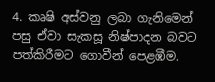4. කෘෂි අස්වනු ලබා ගැනිමෙන් පසු ඒවා සැකසූ නිෂ්පාදන බවට පත්කිරීමට ගොවීන් පෙළඹීම.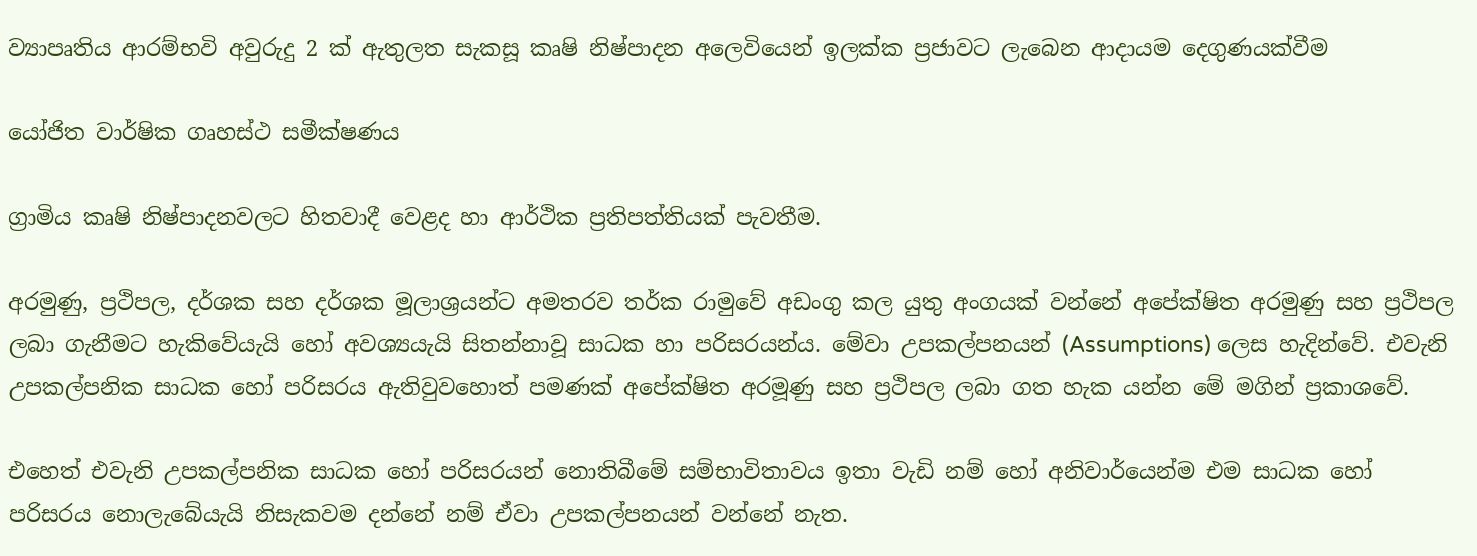ව්‍යාපෘතිය ආරම්භවි අවුරුදු 2 ක් ඇතුලත සැකසූ කෘෂි නිෂ්පාදන අලෙවියෙන් ඉලක්ක ප්‍රජාවට ලැබෙන ආදායම දෙගුණයක්වීම

යෝජිත වාර්ෂික ගෘහස්ථ සමීක්ෂණය

ග්‍රාමිය කෘෂි නිෂ්පාදනවලට හිතවාදී වෙළද හා ආර්ථික ප්‍රතිපත්තියක් පැවතීම.

අරමුණු, ප්‍රථිපල, දර්ශක සහ දර්ශක මූලාශ්‍රයන්ට අමතරව තර්ක රාමුවේ අඩංගු කල යුතු අංගයක් වන්නේ අපේක්ෂිත අරමුණු සහ ප්‍රථිපල ලබා ගැනීමට හැකිවේයැයි හෝ අවශ්‍යයැයි සිතන්නාවූ සාධක හා පරිසරයන්ය. මේවා උපකල්පනයන් (Assumptions) ලෙස හැදින්වේ. එවැනි උපකල්පනික සාධක හෝ පරිසරය ඇතිවුවහොත් පමණක් අපේක්ෂිත අරමූණු සහ ප්‍රථිපල ලබා ගත හැක යන්න මේ මගින් ප්‍රකාශවේ.

එහෙත් එවැනි උපකල්පනික සාධක හෝ පරිසරයන් නොතිබීමේ සම්භාවිතාවය ඉතා වැඩි නම් හෝ අනිවාර්යෙන්ම එම සාධක හෝ පරිසරය නොලැබේයැයි නිසැකවම දන්නේ නම් ඒවා උපකල්පනයන් වන්නේ නැත.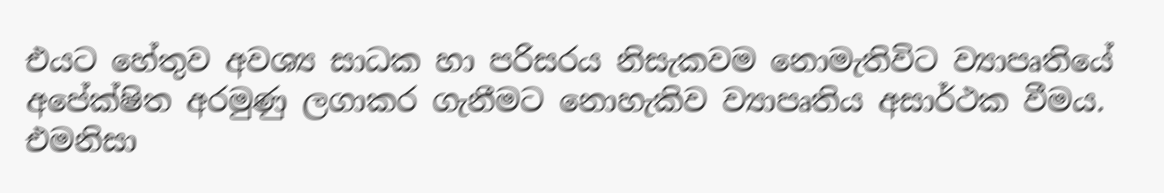එයට හේතුව අවශ්‍ය සාධක හා පරිසරය නිසැකවම නොමැතිවිට ව්‍යාපෘතියේ අපේක්ෂිත අරමුණු ලගාකර ගැනීමට නොහැකිව ව්‍යාපෘතිය අසාර්ථක වීමය. එමනිසා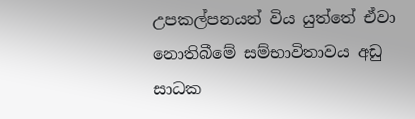උපකල්පනයන් විය යුත්තේ ඒවා නොතිබීමේ සම්භාවිතාවය අඩු සාධක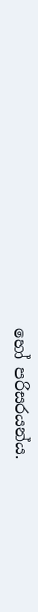හෝ පරිසරයන්ය.